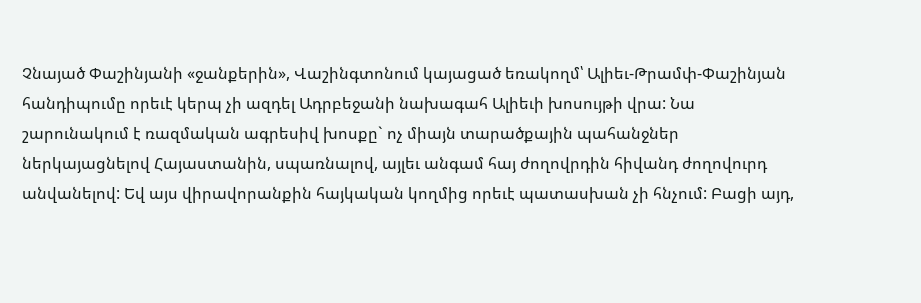Չնայած Փաշինյանի «ջանքերին», Վաշինգտոնում կայացած եռակողմ՝ Ալիեւ-Թրամփ-Փաշինյան հանդիպումը որեւէ կերպ չի ազդել Ադրբեջանի նախագահ Ալիեւի խոսույթի վրա: Նա շարունակում է ռազմական ագրեսիվ խոսքը` ոչ միայն տարածքային պահանջներ ներկայացնելով Հայաստանին, սպառնալով, այլեւ անգամ հայ ժողովրդին հիվանդ ժողովուրդ անվանելով: Եվ այս վիրավորանքին հայկական կողմից որեւէ պատասխան չի հնչում: Բացի այդ,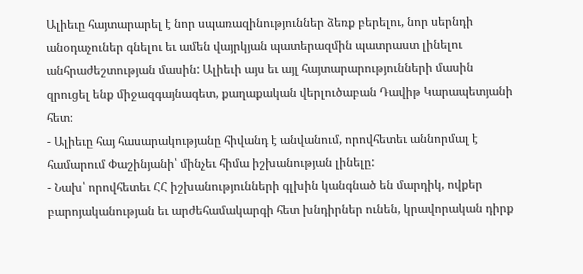Ալիեւը հայտարարել է նոր սպառազինություններ ձեռք բերելու, նոր սերնդի անօդաչուներ գնելու եւ ամեն վայրկյան պատերազմին պատրաստ լինելու անհրաժեշտության մասին: Ալիեւի այս եւ այլ հայտարարությունների մասին զրուցել ենք միջազգայնագետ, քաղաքական վերլուծաբան Դավիթ Կարապետյանի հետ։
- Ալիեւը հայ հասարակությանը հիվանդ է անվանում, որովհետեւ աննորմալ է համարում Փաշինյանի՝ մինչեւ հիմա իշխանության լինելը:
- Նախ՝ որովհետեւ ՀՀ իշխանությունների գլխին կանգնած են մարդիկ, ովքեր բարոյականության եւ արժեհամակարգի հետ խնդիրներ ունեն, կրավորական դիրք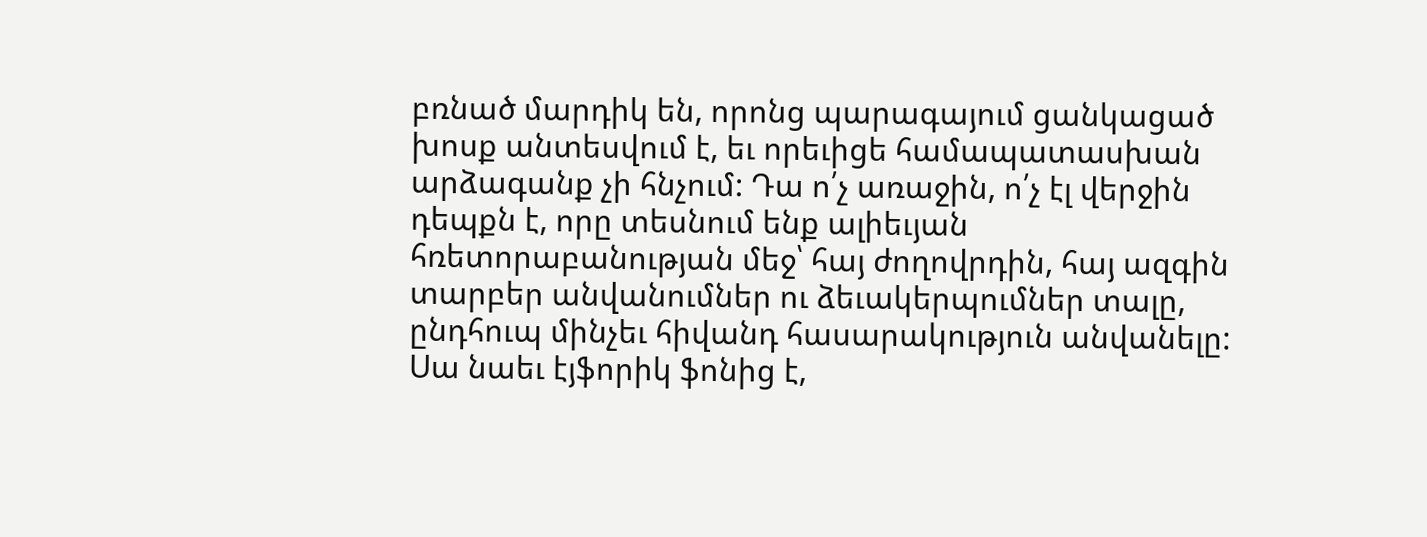բռնած մարդիկ են, որոնց պարագայում ցանկացած խոսք անտեսվում է, եւ որեւիցե համապատասխան արձագանք չի հնչում: Դա ո՛չ առաջին, ո՛չ էլ վերջին դեպքն է, որը տեսնում ենք ալիեւյան հռետորաբանության մեջ՝ հայ ժողովրդին, հայ ազգին տարբեր անվանումներ ու ձեւակերպումներ տալը, ընդհուպ մինչեւ հիվանդ հասարակություն անվանելը: Սա նաեւ էյֆորիկ ֆոնից է,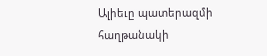Ալիեւը պատերազմի հաղթանակի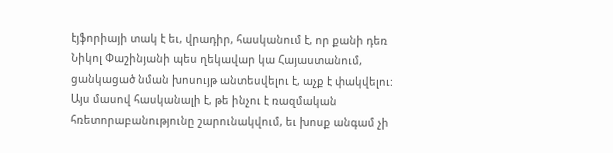էյֆորիայի տակ է եւ, վրադիր, հասկանում է, որ քանի դեռ Նիկոլ Փաշինյանի պես ղեկավար կա Հայաստանում, ցանկացած նման խոսույթ անտեսվելու է, աչք է փակվելու: Այս մասով հասկանալի է, թե ինչու է ռազմական հռետորաբանությունը շարունակվում, եւ խոսք անգամ չի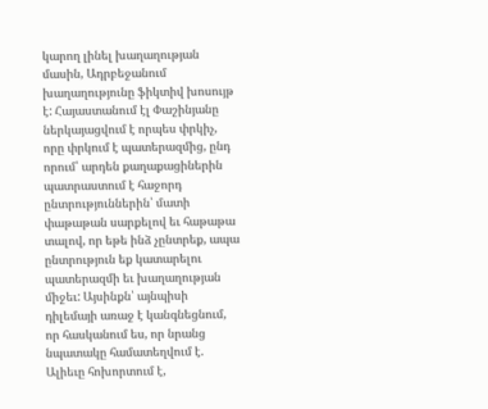կարող լինել խաղաղության մասին, Ադրբեջանում խաղաղությունը ֆիկտիվ խոսույթ է: Հայաստանում էլ Փաշինյանը ներկայացվում է որպես փրկիչ, որը փրկում է պատերազմից, ընդ որում՝ արդեն քաղաքացիներին պատրաստում է հաջորդ ընտրություններին՝ մատի փաթաթան սարքելով եւ հաթաթա տալով, որ եթե ինձ չընտրեք, ապա ընտրություն եք կատարելու պատերազմի եւ խաղաղության միջեւ: Այսինքն՝ այնպիսի դիլեմայի առաջ է կանգնեցնում, որ հասկանում ես, որ նրանց նպատակը համատեղվում է. Ալիեւը հոխորտում է,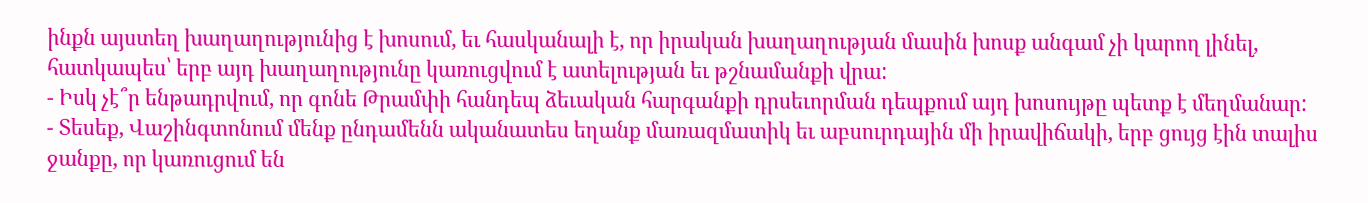ինքն այստեղ խաղաղությունից է խոսում, եւ հասկանալի է, որ իրական խաղաղության մասին խոսք անգամ չի կարող լինել, հատկապես՝ երբ այդ խաղաղությունը կառուցվում է ատելության եւ թշնամանքի վրա:
- Իսկ չէ՞ր ենթադրվում, որ գոնե Թրամփի հանդեպ ձեւական հարգանքի դրսեւորման դեպքում այդ խոսույթը պետք է մեղմանար:
- Տեսեք, Վաշինգտոնում մենք ընդամենն ականատես եղանք մառազմատիկ եւ աբսուրդային մի իրավիճակի, երբ ցույց էին տալիս ջանքը, որ կառուցում են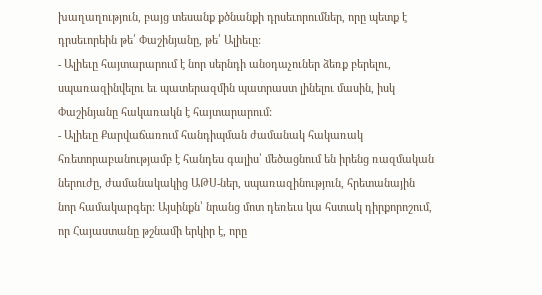խաղաղություն, բայց տեսանք քծնանքի դրսեւորումներ, որը պետք է դրսեւորեին թե՛ Փաշինյանը, թե՛ Ալիեւը:
- Ալիեւը հայտարարում է նոր սերնդի անօդաչուներ ձեռք բերելու, սպառազինվելու եւ պատերազմին պատրաստ լինելու մասին, իսկ Փաշինյանը հակառակն է հայտարարում:
- Ալիեւը Քարվաճառում հանդիպման ժամանակ հակառակ հռետորաբանությամբ է հանդես գալիս՝ մեծացնում են իրենց ռազմական ներուժը, ժամանակակից ԱԹՍ-ներ, սպառազինություն, հրետանային նոր համակարգեր: Այսինքն՝ նրանց մոտ դեռեւս կա հստակ դիրքորոշում, որ Հայաստանը թշնամի երկիր է, որը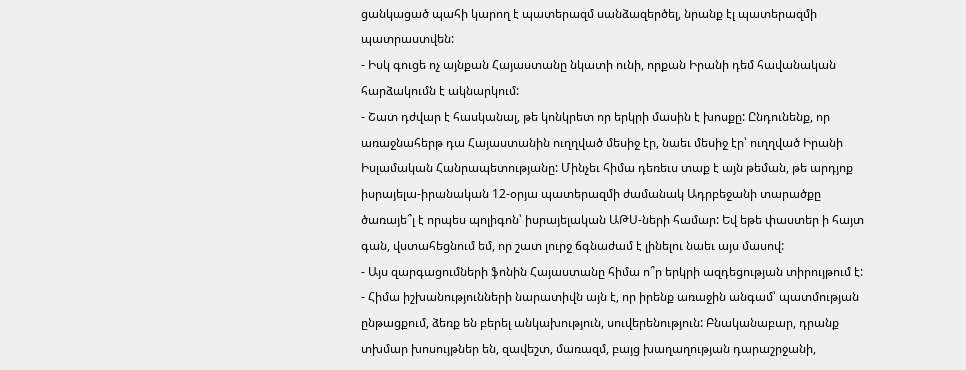ցանկացած պահի կարող է պատերազմ սանձազերծել, նրանք էլ պատերազմի պատրաստվեն:
- Իսկ գուցե ոչ այնքան Հայաստանը նկատի ունի, որքան Իրանի դեմ հավանական հարձակումն է ակնարկում:
- Շատ դժվար է հասկանալ, թե կոնկրետ որ երկրի մասին է խոսքը: Ընդունենք, որ առաջնահերթ դա Հայաստանին ուղղված մեսիջ էր, նաեւ մեսիջ էր՝ ուղղված Իրանի Իսլամական Հանրապետությանը: Մինչեւ հիմա դեռեւս տաք է այն թեման, թե արդյոք իսրայելա-իրանական 12-օրյա պատերազմի ժամանակ Ադրբեջանի տարածքը ծառայե՞լ է որպես պոլիգոն՝ իսրայելական ԱԹՍ-ների համար: Եվ եթե փաստեր ի հայտ գան, վստահեցնում եմ, որ շատ լուրջ ճգնաժամ է լինելու նաեւ այս մասով:
- Այս զարգացումների ֆոնին Հայաստանը հիմա ո՞ր երկրի ազդեցության տիրույթում է:
- Հիմա իշխանությունների նարատիվն այն է, որ իրենք առաջին անգամ՝ պատմության ընթացքում, ձեռք են բերել անկախություն, սուվերենություն: Բնականաբար, դրանք տխմար խոսույթներ են, զավեշտ, մառազմ, բայց խաղաղության դարաշրջանի,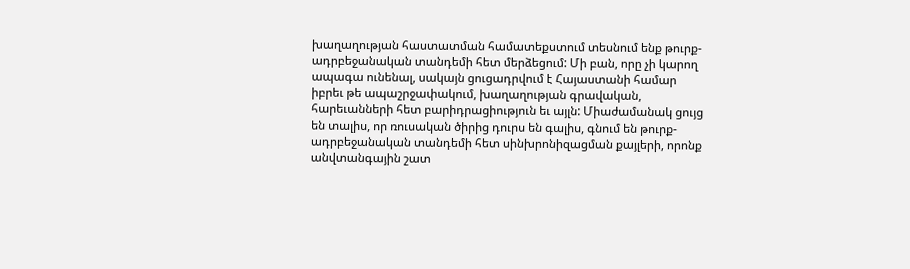խաղաղության հաստատման համատեքստում տեսնում ենք թուրք-ադրբեջանական տանդեմի հետ մերձեցում: Մի բան, որը չի կարող ապագա ունենալ, սակայն ցուցադրվում է Հայաստանի համար իբրեւ թե ապաշրջափակում, խաղաղության գրավական, հարեւանների հետ բարիդրացիություն եւ այլն: Միաժամանակ ցույց են տալիս, որ ռուսական ծիրից դուրս են գալիս, գնում են թուրք-ադրբեջանական տանդեմի հետ սինխրոնիզացման քայլերի, որոնք անվտանգային շատ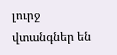լուրջ վտանգներ են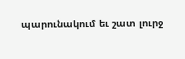պարունակում եւ շատ լուրջ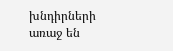խնդիրների առաջ են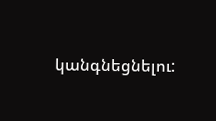կանգնեցնելու: